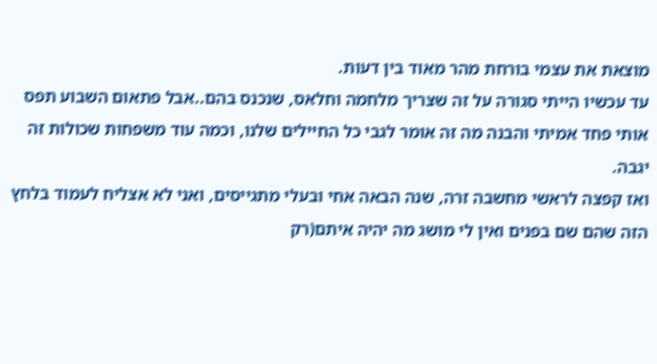מוצאת את עצמי בורחת מהר מאוד בין דעות.
עד עכשיו הייתי סגורה על זה שצריך מלחמה וחלאס, שנכנס בהם..אבל פתאום השבוע תפס אותי פחד אמיתי והבנה מה זה אומר לגבי כל החיילים שלנו, וכמה עוד משפחות שכולות זה יגבה.
ואז קפצה לראשי מחשבה זרה, שנה הבאה אחי ובעלי מתגייסים, ואני לא אצליח לעמוד בלחץ הזה שהם שם בפנים ואין לי מושג מה יהיה איתם(רק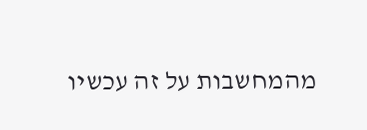מהמחשבות על זה עכשיו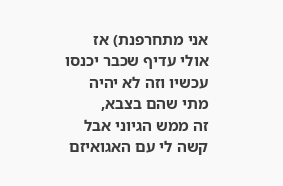אני מתחרפנת) אז אולי עדיף שכבר יכנסו עכשיו וזה לא יהיה מתי שהם בצבא,
זה ממש הגיוני אבל קשה לי עם האגואיזם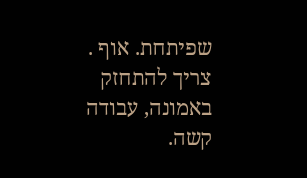שפיתחת. אוף .
צריך להתחזק באמונה, עבודה קשה.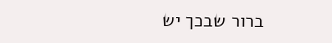ברור שבכך יש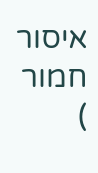איסור חמור
)